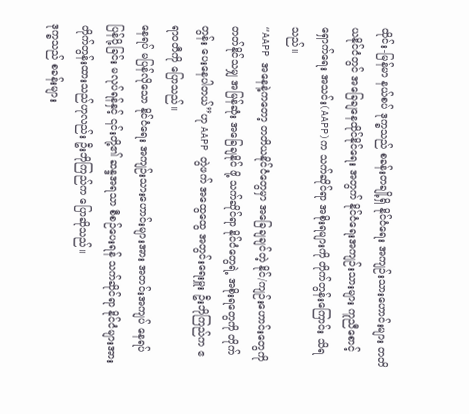ထိုင်း-မြန်မာ နယ်စပ် ဒုက္ခသည် စခန်းတချို့ရှိ နိုင်ငံရေး အကျဉ်းသားဟောင်းများ တတိယနိုင်ငံတွင် အခြေချနေထိုင်နိုင်ရေး အတွက် နိုင်ငံရေးအကျဉ်းသားများ ကူညီစောင့်ရှောက်ရေး အသင်း(AAPP)က သက်ဆိုင်ရာ အစိုးရများကို တိုက်တွန်းကြောင်း သိရသည်။
“AAPP အနေနဲ့ကတော့ တတိယနိုင်ငံတွေမှာ အခြေချချင်တဲ့ နိုင်/ကျဉ်းဟောင်းတွေကို တတ်နိုင်သမျှ အမြန်ဆုံး အခြေချနိုင် ဖို့ သက်ဆိုင်ရာ နိုင်ငံတွေရဲ့ အစိုးရတွေကို တိုက်တွန်း ပေးနေပါတယ်”ဟု AAPP တွဲဖက် အထွေထွေ အတွင်းရေးမှူး ဦးဘိုကြည်က ဧရာဝတီကို ပြောသည်။
နေရပ် မပြန်လိုသော နိုင်ငံရေး အကျဉ်းသားဟောင်းများအား အတင်းအကျပ် နေရပ်ပြန်ပို့ခြင်း မလုပ်ရန်နှင့် ၎င်းတို့၏ ဆန္ဒအရသာ စီစဉ်ပေးရန် သက်ဆိုင်ရာ နိုင်ငံများအား တိုက်တွန်းထားသည်ဟုလည်း ဦးဘိုကြည်က ပြောဆိုသည်။
ဒုက္ခသည် စခန်းများ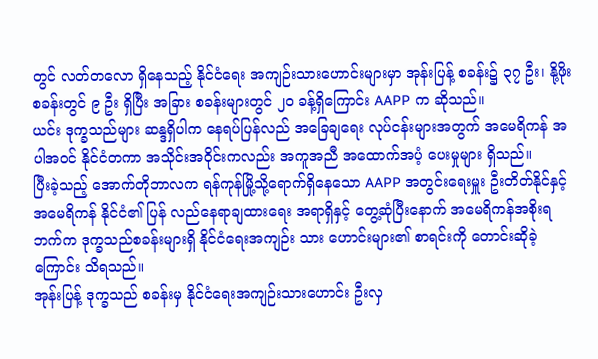တွင် လတ်တလော ရှိနေသည့် နိုင်ငံရေး အကျဉ်းသားဟောင်းများမှာ အုန်းပြန့် စခန်း၌ ၃၇ ဦး၊ နို့ဖိုး စခန်းတွင် ၉ ဦး ရှိပြီး အခြား စခန်းများတွင် ၂၀ ခန့်ရှိကြောင်း AAPP က ဆိုသည်။
ယင်း ဒုက္ခသည်များ ဆန္ဒရှိပါက နေရပ်ပြန်လည် အခြေချရေး လုပ်ငန်းများအတွက် အမေရိကန် အပါအဝင် နိုင်ငံတကာ အသိုင်းအဝိုင်းကလည်း အကူအညီ အထောက်အပံ့ ပေးမှုများ ရှိသည်။
ပြီးခဲ့သည့် အောက်တိုဘာလက ရန်ကုန်မြို့သို့ရောက်ရှိနေသော AAPP အတွင်းရေးမှူး ဦးတိတ်နိုင်နှင့် အမေရိကန် နိုင်ငံ၏ ပြန် လည်နေရာချထားရေး အရာရှိနှင့် တွေ့ဆုံပြီးနောက် အမေရိကန်အစိုးရဘက်က ဒုက္ခသည်စခန်းများရှိ နိုင်ငံရေးအကျဉ်း သား ဟောင်းများ၏ စာရင်းကို တောင်းဆိုခဲ့ကြောင်း သိရသည်။
အုန်းပြန့် ဒုက္ခသည် စခန်းမှ နိုင်ငံရေးအကျဉ်းသားဟောင်း ဦးလှ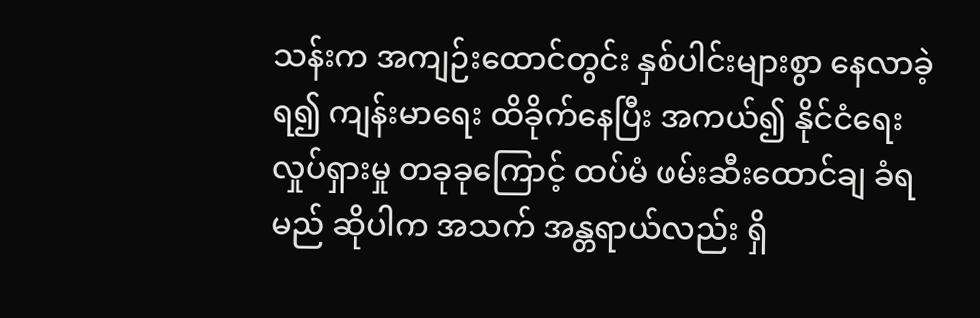သန်းက အကျဉ်းထောင်တွင်း နှစ်ပါင်းများစွာ နေလာခဲ့ရ၍ ကျန်းမာရေး ထိခိုက်နေပြီး အကယ်၍ နိုင်ငံရေးလှုပ်ရှားမှု တခုခုကြောင့် ထပ်မံ ဖမ်းဆီးထောင်ချ ခံရမည် ဆိုပါက အသက် အန္တရာယ်လည်း ရှိ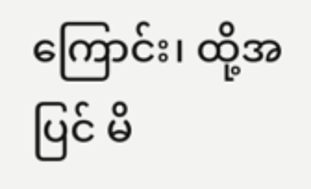ကြောင်း၊ ထို့အပြင် မိ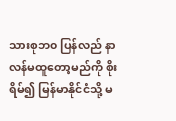သားစုဘ၀ ပြန်လည် နာလန်မထူတော့မည်ကို စိုးရိမ်၍ မြန်မာနိုင်ငံသို့ မ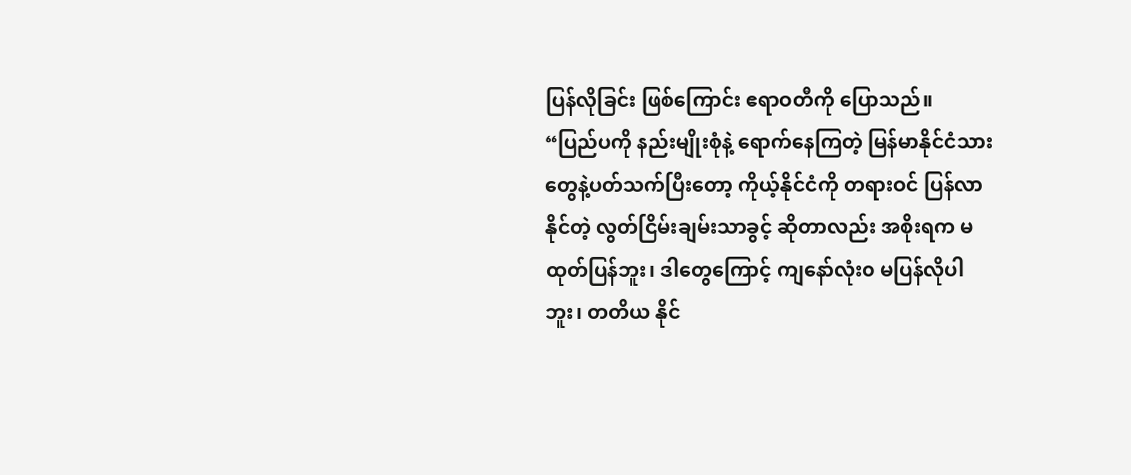ပြန်လိုခြင်း ဖြစ်ကြောင်း ဧရာဝတီကို ပြောသည်။
“ပြည်ပကို နည်းမျိုးစုံနဲ့ ရောက်နေကြတဲ့ မြန်မာနိုင်ငံသားတွေနဲ့ပတ်သက်ပြီးတော့ ကိုယ့်နိုင်ငံကို တရားဝင် ပြန်လာနိုင်တဲ့ လွတ်ငြိမ်းချမ်းသာခွင့် ဆိုတာလည်း အစိုးရက မထုတ်ပြန်ဘူး၊ ဒါတွေကြောင့် ကျနော်လုံး၀ မပြန်လိုပါဘူး၊ တတိယ နိုင်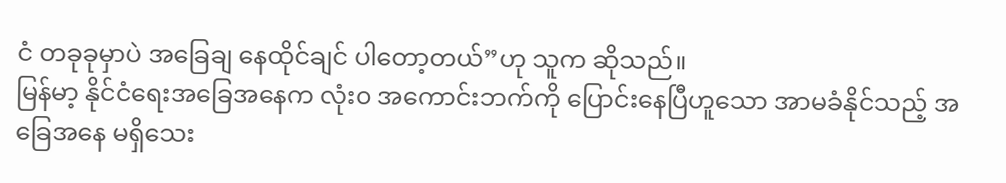ငံ တခုခုမှာပဲ အခြေချ နေထိုင်ချင် ပါတော့တယ်”ဟု သူက ဆိုသည်။
မြန်မာ့ နိုင်ငံရေးအခြေအနေက လုံး၀ အကောင်းဘက်ကို ပြောင်းနေပြီဟူသော အာမခံနိုင်သည့် အခြေအနေ မရှိသေး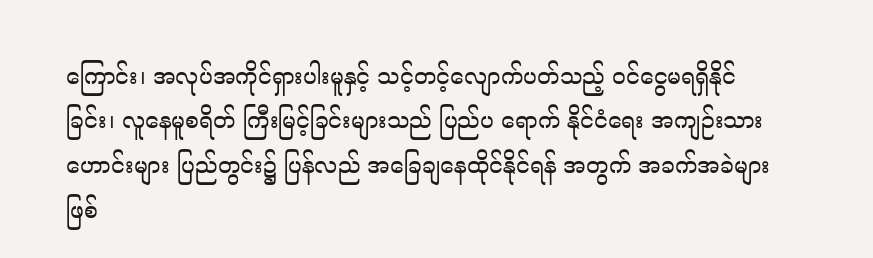ကြောင်း၊ အလုပ်အကိုင်ရှားပါးမူနှင့် သင့်တင့်လျောက်ပတ်သည့် ဝင်ငွေမရရှိနိုင်ခြင်း၊ လူနေမူစရိတ် ကြီးမြင့်ခြင်းများသည် ပြည်ပ ရောက် နိုင်ငံရေး အကျဉ်းသားဟောင်းများ ပြည်တွင်း၌ ပြန်လည် အခြေချနေထိုင်နိုင်ရန် အတွက် အခက်အခဲများ ဖြစ်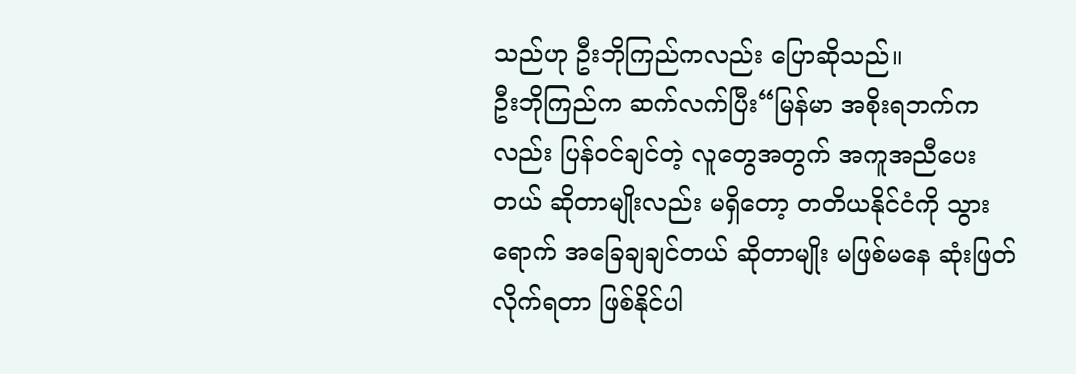သည်ဟု ဦးဘိုကြည်ကလည်း ပြောဆိုသည်။
ဦးဘိုကြည်က ဆက်လက်ပြီး“မြန်မာ အစိုးရဘက်ကလည်း ပြန်ဝင်ချင်တဲ့ လူတွေအတွက် အကူအညီပေးတယ် ဆိုတာမျိုးလည်း မရှိတော့ တတိယနိုင်ငံကို သွားရောက် အခြေချချင်တယ် ဆိုတာမျိုး မဖြစ်မနေ ဆုံးဖြတ်လိုက်ရတာ ဖြစ်နိုင်ပါ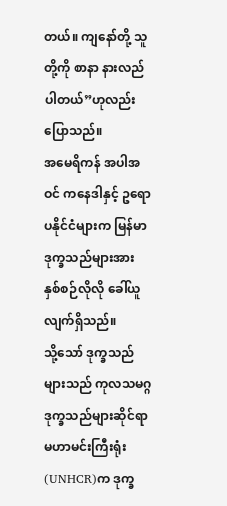တယ်။ ကျနော်တို့ သူတို့ကို စာနာ နားလည်ပါတယ်”ဟုလည်း ပြောသည်။
အမေရိကန် အပါအဝင် ကနေဒါနှင့် ဥရောပနိုင်ငံများက မြန်မာဒုက္ခသည်များအား နှစ်စဉ်လိုလို ခေါ်ယူလျက်ရှိသည်။
သို့သော် ဒုက္ခသည်များသည် ကုလသမဂ္ဂ ဒုက္ခသည်များဆိုင်ရာ မဟာမင်းကြီးရုံး(UNHCR)က ဒုက္ခ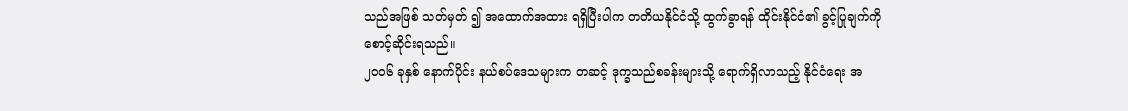သည်အဖြစ် သတ်မှတ် ၍ အထောက်အထား ရရှိပြီးပါက တတိယနိုင်ငံသို့ ထွက်ခွာရန် ထိုင်းနိုင်ငံ၏ ခွင့်ပြုချက်ကို စောင့်ဆိုင်းရသည်။
၂၀၀၆ ခုနှစ် နောက်ပိုင်း နယ်စပ်ဒေသများက တဆင့် ဒုက္ခသည်စခန်းများသို့ ရောက်ရှိလာသည့် နိုင်ငံရေး အ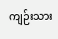ကျဉ်းသား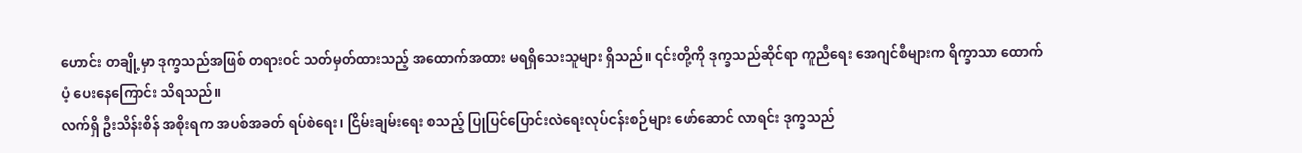ဟောင်း တချို့မှာ ဒုက္ခသည်အဖြစ် တရားဝင် သတ်မှတ်ထားသည့် အထောက်အထား မရရှိသေးသူများ ရှိသည်။ ၎င်းတို့ကို ဒုက္ခသည်ဆိုင်ရာ ကူညီရေး အေဂျင်စီများက ရိက္ခာသာ ထောက်ပံ့ ပေးနေကြောင်း သိရသည်။
လက်ရှိ ဦးသိန်းစိန် အစိုးရက အပစ်အခတ် ရပ်စဲရေး၊ ငြိမ်းချမ်းရေး စသည့် ပြုပြင်ပြောင်းလဲရေးလုပ်ငန်းစဉ်များ ဖော်ဆောင် လာရင်း ဒုက္ခသည်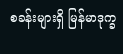စခန်းများရှိ မြန်မာဒုက္ခ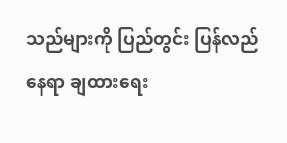သည်များကို ပြည်တွင်း ပြန်လည်နေရာ ချထားရေး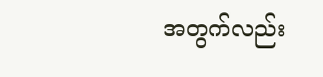အတွက်လည်း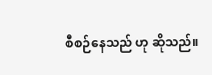စီစဉ်နေသည် ဟု ဆိုသည်။